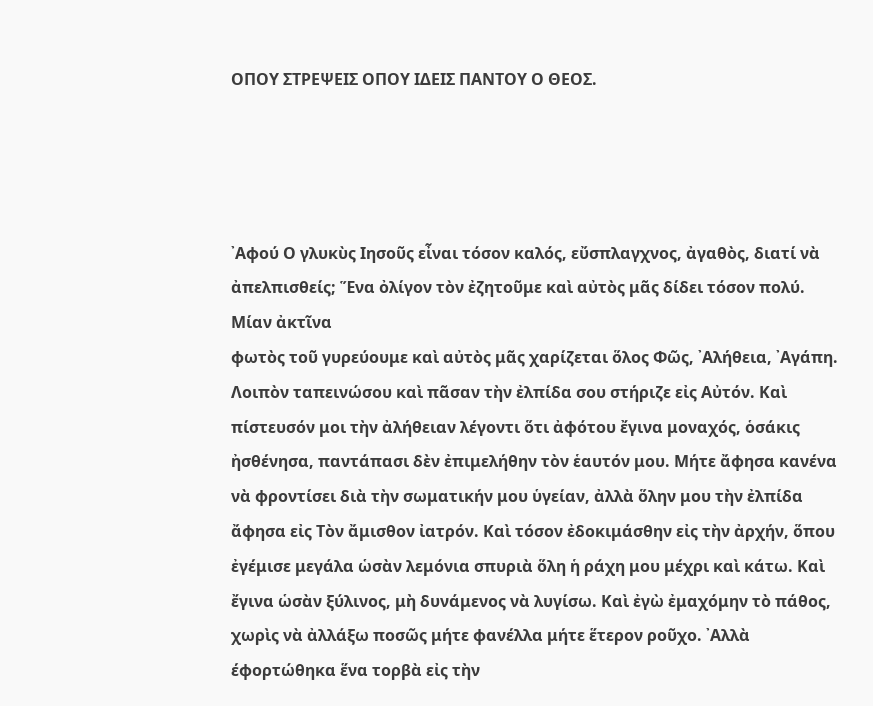ΟΠΟΥ ΣΤΡΕΨΕΙΣ ΟΠΟΥ ΙΔΕΙΣ ΠΑΝΤΟΥ Ο ΘΕΟΣ.




᾿Αφού Ο γλυκὺς Ιησοῦς εἶναι τόσον καλός, εὔσπλαγχνος, ἀγαθὸς, διατί νὰ ἀπελπισθείς; Ἕνα ὀλίγον τὸν ἐζητοῦμε καὶ αὐτὸς μᾶς δίδει τόσον πολύ. Μίαν ἀκτῖνα
φωτὸς τοῦ γυρεύουμε καὶ αὐτὸς μᾶς χαρίζεται ὅλος Φῶς, ᾿Αλήθεια, ᾿Αγάπη. Λοιπὸν ταπεινώσου καὶ πᾶσαν τὴν ἐλπίδα σου στήριζε εἰς Αὐτόν. Καὶ πίστευσόν μοι τὴν ἀλήθειαν λέγοντι ὅτι ἀφότου ἔγινα μοναχός, ὁσάκις ἠσθένησα, παντάπασι δὲν ἐπιμελήθην τὸν ἑαυτόν μου. Μήτε ἄφησα κανένα νὰ φροντίσει διὰ τὴν σωματικήν μου ὑγείαν, ἀλλὰ ὅλην μου τὴν ἐλπίδα ἄφησα εἰς Τὸν ἄμισθον ἰατρόν. Καὶ τόσον ἐδοκιμάσθην εἰς τὴν ἀρχήν, ὅπου ἐγέμισε μεγάλα ὡσὰν λεμόνια σπυριὰ ὅλη ἡ ράχη μου μέχρι καὶ κάτω. Καὶ ἔγινα ὡσὰν ξύλινος, μὴ δυνάμενος νὰ λυγίσω. Καὶ ἐγὼ ἐμαχόμην τὸ πάθος, χωρὶς νὰ ἀλλάξω ποσῶς μήτε φανέλλα μήτε ἕτερον ροῦχο. ᾿Αλλὰ έφορτώθηκα ἕνα τορβὰ εἰς τὴν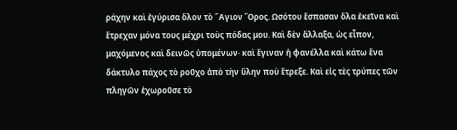ράχην καὶ ἐγύρισα ὅλον τὸ ῞Αγιον Ὄρος. Ωσότου ἔσπασαν ὅλα ἐκεῖνα καὶ ἔτρεχαν μόνα τους μέχρι τοὺς πόδας μου. Καὶ δὲν ἄλλαξα, ὡς εἶπον, μαχόμενος καὶ δεινῶς ὑπομένων· καὶ ἔγιναν ἡ φανέλλα καὶ κάτω ἕνα δάκτυλο πάχος τὸ ροῦχο ἀπὸ τὴν ὕλην ποὺ ἔτρεξε. Καὶ εἰς τὲς τρύπες τῶν πληγῶν ἐχωροῦσε τὸ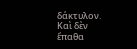δάκτυλον. Καὶ δὲν ἔπαθα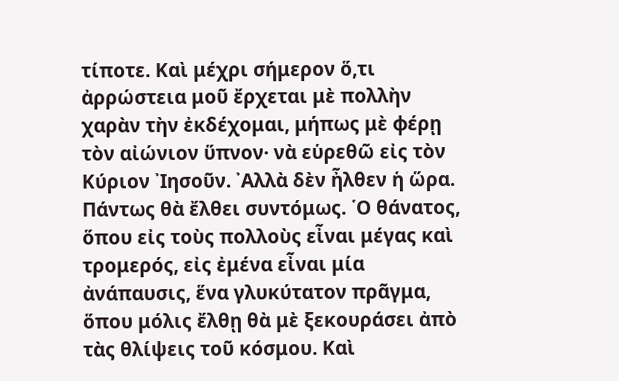τίποτε. Καὶ μέχρι σήμερον ὅ,τι ἀρρώστεια μοῦ ἔρχεται μὲ πολλὴν χαρὰν τὴν ἐκδέχομαι, μήπως μὲ φέρῃ τὸν αἰώνιον ὕπνον· νὰ εὑρεθῶ εἰς τὸν Κύριον ᾿Ιησοῦν. ᾿Αλλὰ δὲν ἦλθεν ἡ ὥρα. Πάντως θὰ ἔλθει συντόμως. ῾Ο θάνατος, ὅπου εἰς τοὺς πολλοὺς εἶναι μέγας καὶ
τρομερός, εἰς ἐμένα εἶναι μία ἀνάπαυσις, ἕνα γλυκύτατον πρᾶγμα, ὅπου μόλις ἔλθῃ θὰ μὲ ξεκουράσει ἀπὸ τὰς θλίψεις τοῦ κόσμου. Καὶ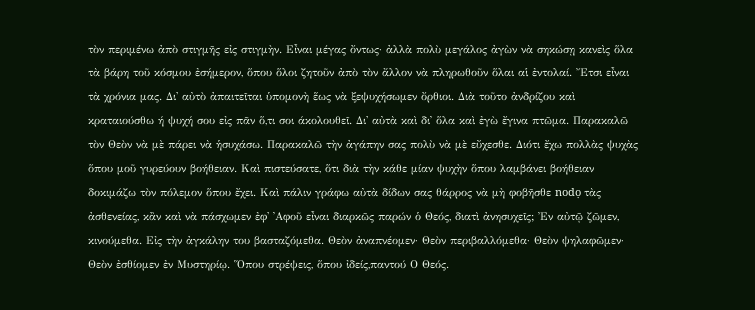τὸν περιμένω ἀπὸ στιγμῆς εἰς στιγμὴν. Εἶναι μέγας ὄντως· ἀλλὰ πολὺ μεγάλος ἀγὼν νὰ σηκώσῃ κανεὶς ὅλα τὰ βάρη τοῦ κόσμου ἐσήμερον, ὅπου ὅλοι ζητοῦν ἀπὸ τὸν ἄλλον νὰ πληρωθοῦν ὅλαι αἱ ἐντολαί. Ἔτσι εἶναι τὰ χρόνια μας. Δι' αὐτὸ ἀπαιτεῖται ὑπομονὴ ἕως νὰ ξεψυχήσωμεν ὄρθιοι. Διὰ τοῦτο ἀνδρίζου καὶ κραταιούσθω ή ψυχή σου εἰς πᾶν ὅ,τι σοι άκολουθεῖ. Δι' αὐτὰ καὶ δι᾿ ὅλα καὶ ἐγὼ ἔγινα πτῶμα. Παρακαλῶ τὸν Θεὸν νὰ μὲ πάρει νὰ ἡσυχάσω. Παρακαλῶ τὴν ἀγάπην σας πολὺ νὰ μὲ εὔχεσθε. Διότι ἔχω πολλὰς ψυχὰς ὅπου μοῦ γυρεύουν βοήθειαν. Καὶ πιστεύσατε, ὅτι διὰ τὴν κάθε μίαν ψυχὴν ὅπου λαμβάνει βοήθειαν δοκιμάζω τὸν πόλεμον ὅπου ἔχει. Καὶ πάλιν γράφω αὐτὰ δίδων σας θάρρος νὰ μὴ φοβῆσθε nodọ τὰς ἀσθενείας, κἂν καὶ νὰ πάσχωμεν ἐφ' ᾿Αφοῦ εἶναι διαρκῶς παρών ὁ Θεός, διατὶ ἀνησυχεῖς; Ἐν αὐτῷ ζῶμεν, κινούμεθα. Εἰς τὴν ἀγκάλην του βασταζόμεθα. Θεὸν ἀναπνέομεν· Θεὸν περιβαλλόμεθα· Θεὸν ψηλαφῶμεν· Θεὸν ἐσθίομεν ἐν Μυστηρίῳ. Ὅπου στρέψεις, ὅπου ἰδείς,παντού Ο Θεός.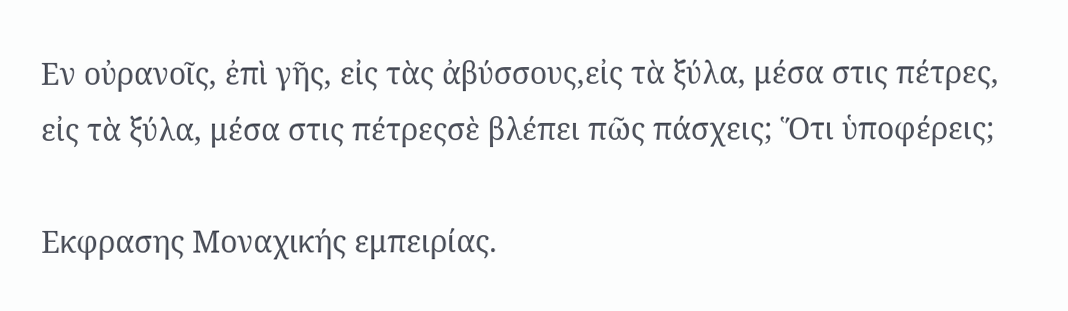Εν οὐρανοῖς, ἐπὶ γῆς, εἰς τὰς ἀβύσσους,εἰς τὰ ξύλα, μέσα στις πέτρες,
εἰς τὰ ξύλα, μέσα στις πέτρεςσὲ βλέπει πῶς πάσχεις; Ὅτι ὑποφέρεις;

Εκφρασης Μοναχικής εμπειρίας.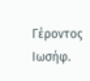Γέροντος Ιωσήφ.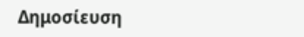Δημοσίευση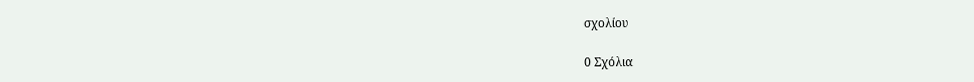σχολίου

0 Σχόλια